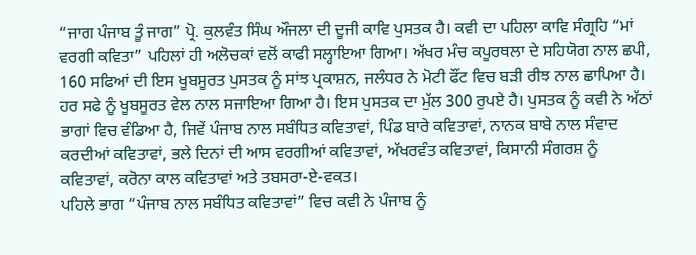“ਜਾਗ ਪੰਜਾਬ ਤੂੰ ਜਾਗ” ਪ੍ਰੋ. ਕੁਲਵੰਤ ਸਿੰਘ ਔਜਲਾ ਦੀ ਦੂਜੀ ਕਾਵਿ ਪੁਸਤਕ ਹੈ। ਕਵੀ ਦਾ ਪਹਿਲਾ ਕਾਵਿ ਸੰਗ੍ਰਹਿ “ਮਾਂ ਵਰਗੀ ਕਵਿਤਾ” ਪਹਿਲਾਂ ਹੀ ਅਲੋਚਕਾਂ ਵਲੋਂ ਕਾਫੀ ਸਲ੍ਹਾਇਆ ਗਿਆ। ਅੱਖਰ ਮੰਚ ਕਪੂਰਥਲਾ ਦੇ ਸਹਿਯੋਗ ਨਾਲ ਛਪੀ, 160 ਸਫਿਆਂ ਦੀ ਇਸ ਖੂਬਸੂਰਤ ਪੁਸਤਕ ਨੂੰ ਸਾਂਝ ਪ੍ਰਕਾਸ਼ਨ, ਜਲੰਧਰ ਨੇ ਮੋਟੀ ਫੌਂਟ ਵਿਚ ਬੜੀ ਰੀਝ ਨਾਲ ਛਾਪਿਆ ਹੈ। ਹਰ ਸਫੇ ਨੂੰ ਖੂਬਸੂਰਤ ਵੇਲ ਨਾਲ ਸਜਾਇਆ ਗਿਆ ਹੈ। ਇਸ ਪੁਸਤਕ ਦਾ ਮੁੱਲ 300 ਰੁਪਏ ਹੈ। ਪੁਸਤਕ ਨੂੰ ਕਵੀ ਨੇ ਅੱਠਾਂ ਭਾਗਾਂ ਵਿਚ ਵੰਡਿਆ ਹੈ, ਜਿਵੇਂ ਪੰਜਾਬ ਨਾਲ ਸਬੰਧਿਤ ਕਵਿਤਾਵਾਂ, ਪਿੰਡ ਬਾਰੇ ਕਵਿਤਾਵਾਂ, ਨਾਨਕ ਬਾਬੇ ਨਾਲ ਸੰਵਾਦ ਕਰਦੀਆਂ ਕਵਿਤਾਵਾਂ, ਭਲੇ ਦਿਨਾਂ ਦੀ ਆਸ ਵਰਗੀਆਂ ਕਵਿਤਾਵਾਂ, ਅੱਖਰਵੰਤ ਕਵਿਤਾਵਾਂ, ਕਿਸਾਨੀ ਸੰਗਰਸ਼ ਨੂੰ ਕਵਿਤਾਵਾਂ, ਕਰੋਨਾ ਕਾਲ ਕਵਿਤਾਵਾਂ ਅਤੇ ਤਬਸਰਾ-ਏ-ਵਕਤ।
ਪਹਿਲੇ ਭਾਗ “ਪੰਜਾਬ ਨਾਲ ਸਬੰਧਿਤ ਕਵਿਤਾਵਾਂ” ਵਿਚ ਕਵੀ ਨੇ ਪੰਜਾਬ ਨੂੰ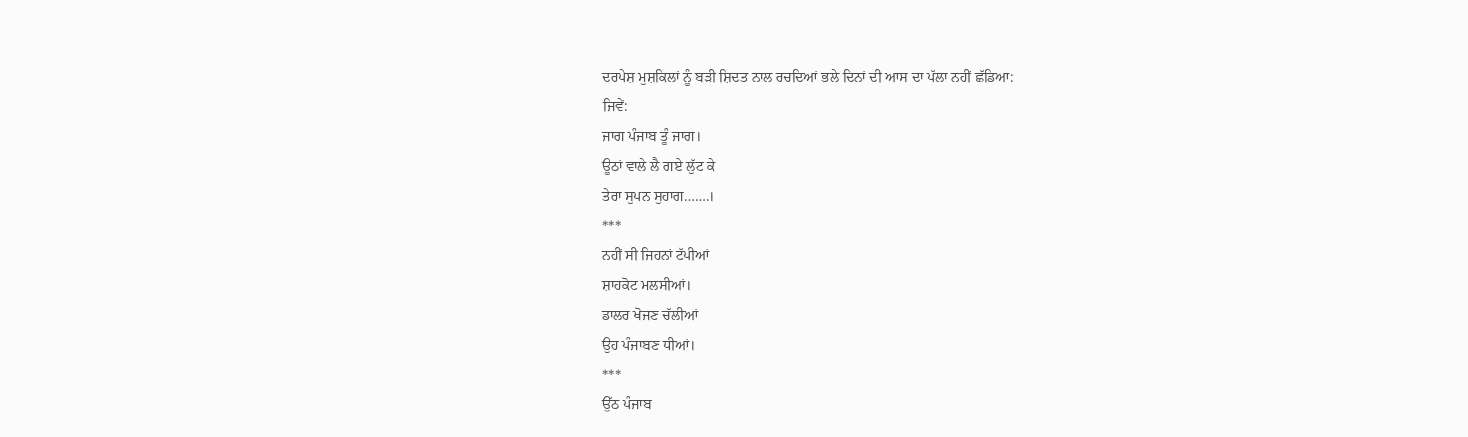ਦਰਪੇਸ਼ ਮੁਸ਼ਕਿਲਾਂ ਨੂੰ ਬੜੀ ਸ਼ਿਦਤ ਨਾਲ ਰਚਦਿਆਂ ਭਲੇ ਦਿਨਾਂ ਦੀ ਆਸ ਦਾ ਪੱਲਾ ਨਹੀਂ ਛੱਡਿਆ:
ਜਿਵੇਂ:
ਜਾਗ ਪੰਜਾਬ ਤੂੰ ਜਾਗ।
ਊਠਾਂ ਵਾਲੇ ਲੈ ਗਏ ਲੁੱਟ ਕੇ
ਤੇਰਾ ਸੁਪਨ ਸੁਹਾਗ…….।
***
ਨਹੀਂ ਸੀ ਜਿਹਨਾਂ ਟੱਪੀਆਂ
ਸ਼ਾਹਕੋਟ ਮਲਸੀਆਂ।
ਡਾਲਰ ਖੋਜਣ ਚੱਲੀਆਂ
ਉਹ ਪੰਜਾਬਣ ਧੀਆਂ।
***
ਉੱਠ ਪੰਜਾਬ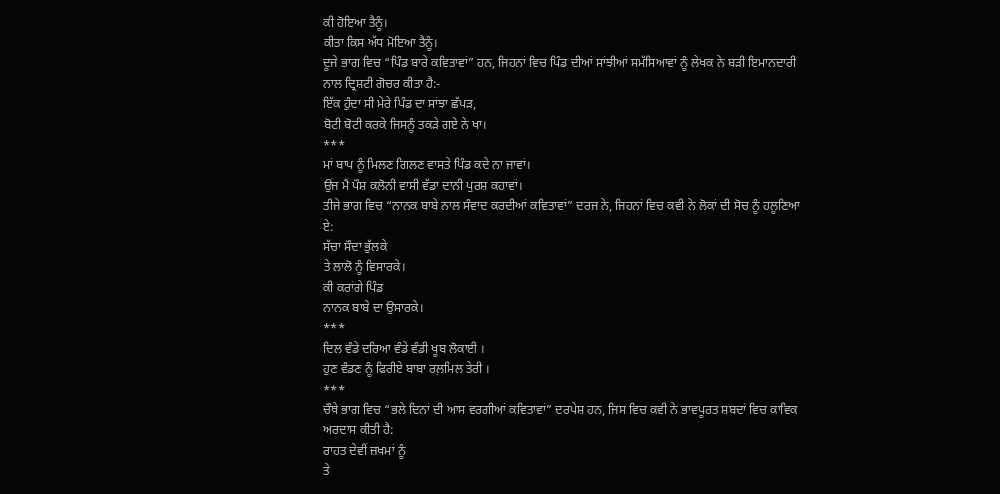ਕੀ ਹੋਇਆ ਤੈਨੂੰ।
ਕੀਤਾ ਕਿਸ ਅੱਧ ਮੋਇਆ ਤੈਨੂੰ।
ਦੂਜੇ ਭਾਗ ਵਿਚ “ਪਿੰਡ ਬਾਰੇ ਕਵਿਤਾਵਾਂ” ਹਨ, ਜਿਹਨਾਂ ਵਿਚ ਪਿੰਡ ਦੀਆਂ ਸਾਂਝੀਆਂ ਸਮੱਸਿਆਵਾਂ ਨੂੰ ਲੇਖਕ ਨੇ ਬੜੀ ਇਮਾਨਦਾਰੀ ਨਾਲ ਦ੍ਰਿਸ਼ਟੀ ਗੋਚਰ ਕੀਤਾ ਹੈ:-
ਇੱਕ ਹੁੰਦਾ ਸੀ ਮੇਰੇ ਪਿੰਡ ਦਾ ਸਾਂਝਾ ਛੱਪੜ,
ਬੋਟੀ ਬੋਟੀ ਕਰਕੇ ਜਿਸਨੂੰ ਤਕੜੇ ਗਏ ਨੇ ਖਾ।
***
ਮਾਂ ਬਾਪ ਨੂੰ ਮਿਲਣ ਗਿਲਣ ਵਾਸਤੇ ਪਿੰਡ ਕਦੇ ਨਾ ਜਾਵਾਂ।
ਉਂਜ ਮੈਂ ਪੌਸ਼ ਕਲੋਨੀ ਵਾਸੀ ਵੱਡਾ ਦਾਨੀ ਪੁਰਸ਼ ਕਹਾਵਾਂ।
ਤੀਜੇ ਭਾਗ ਵਿਚ “ਨਾਨਕ ਬਾਬੇ ਨਾਲ ਸੰਵਾਦ ਕਰਦੀਆਂ ਕਵਿਤਾਵਾਂ” ਦਰਜ ਨੇ, ਜਿਹਨਾਂ ਵਿਚ ਕਵੀ ਨੇ ਲੋਕਾਂ ਦੀ ਸੋਚ ਨੂੰ ਹਲੂਣਿਆ ਏ:
ਸੱਚਾ ਸੌਦਾ ਭੁੱਲਕੇ
ਤੇ ਲਾਲੋ ਨੂੰ ਵਿਸਾਰਕੇ।
ਕੀ ਕਰਾਂਗੇ ਪਿੰਡ
ਨਾਨਕ ਬਾਬੇ ਦਾ ਉਸਾਰਕੇ।
***
ਦਿਲ ਵੰਡੇ ਦਰਿਆ ਵੰਡੇ ਵੰਡੀ ਖੂਬ ਲੋਕਾਈ ।
ਹੁਣ ਵੰਡਣ ਨੂੰ ਫਿਰੀਏ ਬਾਬਾ ਰਲ਼ਮਿਲ ਤੇਰੀ ।
***
ਚੌਥੇ ਭਾਗ ਵਿਚ “ਭਲੇ ਦਿਨਾਂ ਦੀ ਆਸ ਵਰਗੀਆਂ ਕਵਿਤਾਵਾਂ” ਦਰਪੇਸ਼ ਹਨ, ਜਿਸ ਵਿਚ ਕਵੀ ਨੇ ਭਾਵਪੂਰਤ ਸ਼ਬਦਾਂ ਵਿਚ ਕਾਵਿਕ ਅਰਦਾਸ ਕੀਤੀ ਹੈ:
ਰਾਹਤ ਦੇਵੀਂ ਜ਼ਖਮਾਂ ਨੂੰ
ਤੇ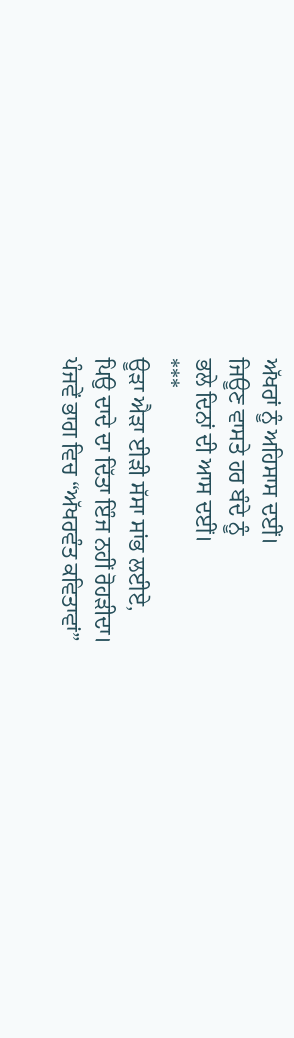ਅੱਖਰਾਂ ਨੂੰ ਅਹਿਸਾਸ ਦਈਂ।
ਜਿਊਣ ਵਾਸਤੇ ਹਰ ਬੰਦੇ ਨੂੰ
ਭਲੇ ਦਿਨਾਂ ਦੀ ਆਸ ਦਈਂ।
***
ਊੜਾ ਐੜਾ ਈੜੀ ਸੱਸਾ ਸਾਂਭ ਲਈਏ,
ਪਿਉ ਦਾਦੇ ਦਾ ਦਿੱਤਾ ਇੰਜ ਨਹੀਂ ਰੋਹੜੀਦਾ।
ਪੰਜਵੇਂ ਭਾਗ ਵਿਚ “ਅੱਖਰਵੰਤ ਕਵਿਤਾਵਾਂ”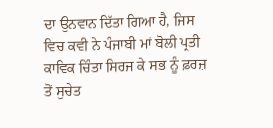ਦਾ ਉਨਵਾਨ ਦਿੱਤਾ ਗਿਆ ਹੈ, ਜਿਸ ਵਿਚ ਕਵੀ ਨੇ ਪੰਜਾਬੀ ਮਾਂ ਬੋਲੀ ਪ੍ਰਤੀ ਕਾਵਿਕ ਚਿੰਤਾ ਸਿਰਜ ਕੇ ਸਭ ਨੂੰ ਫ਼ਰਜ਼ ਤੋਂ ਸੁਚੇਤ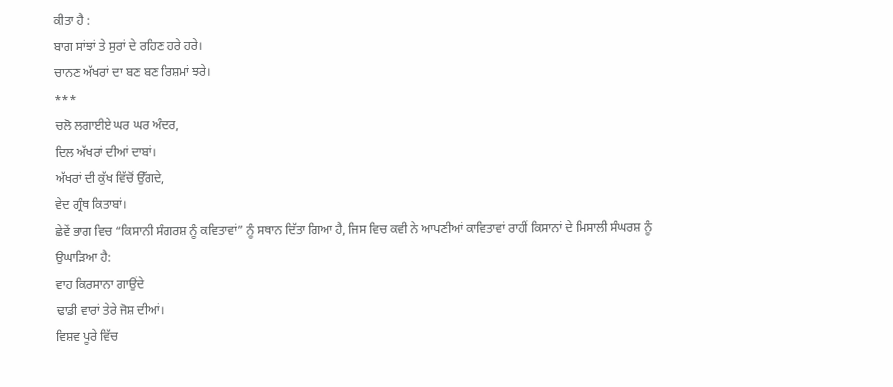ਕੀਤਾ ਹੈ :
ਬਾਗ ਸਾਂਝਾਂ ਤੇ ਸੁਰਾਂ ਦੇ ਰਹਿਣ ਹਰੇ ਹਰੇ।
ਚਾਨਣ ਅੱਖਰਾਂ ਦਾ ਬਣ ਬਣ ਰਿਸ਼ਮਾਂ ਝਰੇ।
***
ਚਲੋ ਲਗਾਈਏ ਘਰ ਘਰ ਅੰਦਰ,
ਦਿਲ ਅੱਖਰਾਂ ਦੀਆਂ ਦਾਬਾਂ।
ਅੱਖਰਾਂ ਦੀ ਕੁੱਖ ਵਿੱਚੋਂ ਉੱਗਦੇ,
ਵੇਦ ਗ੍ਰੰਥ ਕਿਤਾਬਾਂ।
ਛੇਵੇਂ ਭਾਗ ਵਿਚ “ਕਿਸਾਨੀ ਸੰਗਰਸ਼ ਨੂੰ ਕਵਿਤਾਵਾਂ” ਨੂੰ ਸਥਾਨ ਦਿੱਤਾ ਗਿਆ ਹੈ, ਜਿਸ ਵਿਚ ਕਵੀ ਨੇ ਆਪਣੀਆਂ ਕਾਵਿਤਾਵਾਂ ਰਾਹੀਂ ਕਿਸਾਨਾਂ ਦੇ ਮਿਸਾਲੀ ਸੰਘਰਸ਼ ਨੂੰ ਉਘਾੜਿਆ ਹੈ:
ਵਾਹ ਕਿਰਸਾਨਾ ਗਾਉਂਦੇ
ਢਾਡੀ ਵਾਰਾਂ ਤੇਰੇ ਜੋਸ਼ ਦੀਆਂ।
ਵਿਸ਼ਵ ਪੂਰੇ ਵਿੱਚ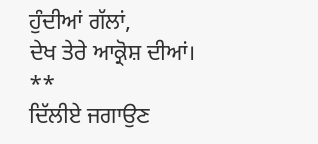ਹੁੰਦੀਆਂ ਗੱਲਾਂ,
ਦੇਖ ਤੇਰੇ ਆਕ੍ਰੋਸ਼ ਦੀਆਂ।
**
ਦਿੱਲੀਏ ਜਗਾਉਣ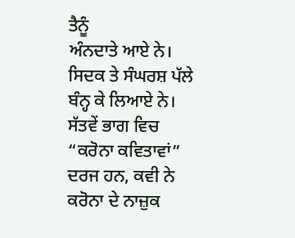ਤੈਨੂੰ
ਅੰਨਦਾਤੇ ਆਏ ਨੇ।
ਸਿਦਕ ਤੇ ਸੰਘਰਸ਼ ਪੱਲੇ
ਬੰਨ੍ਹ ਕੇ ਲਿਆਏ ਨੇ।
ਸੱਤਵੇਂ ਭਾਗ ਵਿਚ “ਕਰੋਨਾ ਕਵਿਤਾਵਾਂ” ਦਰਜ ਹਨ, ਕਵੀ ਨੇ ਕਰੋਨਾ ਦੇ ਨਾਜ਼ੁਕ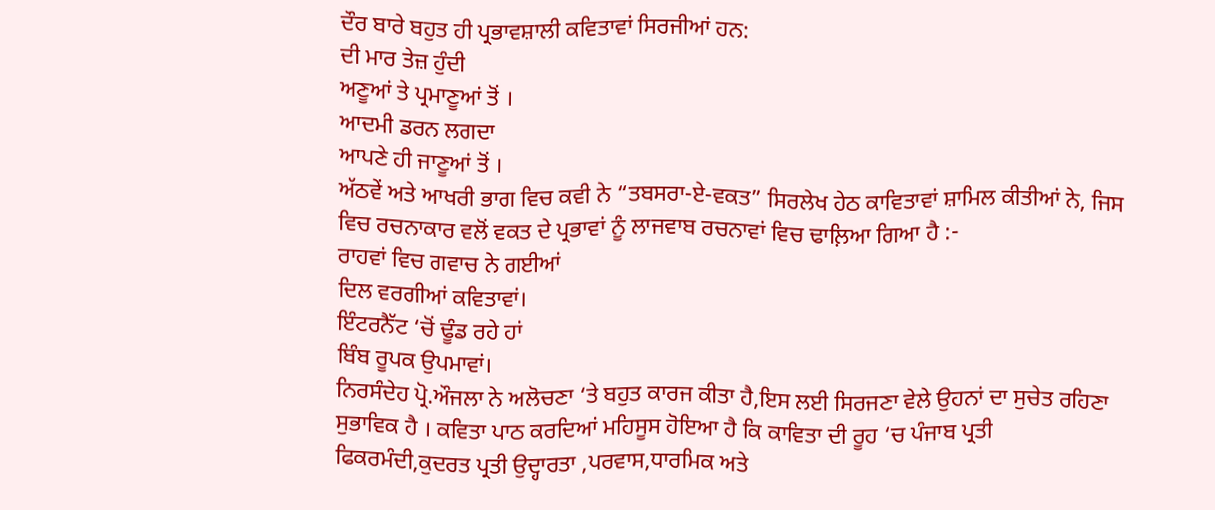ਦੌਰ ਬਾਰੇ ਬਹੁਤ ਹੀ ਪ੍ਰਭਾਵਸ਼ਾਲੀ ਕਵਿਤਾਵਾਂ ਸਿਰਜੀਆਂ ਹਨ:
ਦੀ ਮਾਰ ਤੇਜ਼ ਹੁੰਦੀ
ਅਣੂਆਂ ਤੇ ਪ੍ਰਮਾਣੂਆਂ ਤੋਂ ।
ਆਦਮੀ ਡਰਨ ਲਗਦਾ
ਆਪਣੇ ਹੀ ਜਾਣੂਆਂ ਤੋਂ ।
ਅੱਠਵੇਂ ਅਤੇ ਆਖਰੀ ਭਾਗ ਵਿਚ ਕਵੀ ਨੇ “ਤਬਸਰਾ-ਏ-ਵਕਤ” ਸਿਰਲੇਖ ਹੇਠ ਕਾਵਿਤਾਵਾਂ ਸ਼ਾਮਿਲ ਕੀਤੀਆਂ ਨੇ, ਜਿਸ ਵਿਚ ਰਚਨਾਕਾਰ ਵਲੋਂ ਵਕਤ ਦੇ ਪ੍ਰਭਾਵਾਂ ਨੂੰ ਲਾਜਵਾਬ ਰਚਨਾਵਾਂ ਵਿਚ ਢਾਲ਼ਿਆ ਗਿਆ ਹੈ :-
ਰਾਹਵਾਂ ਵਿਚ ਗਵਾਚ ਨੇ ਗਈਆਂ
ਦਿਲ ਵਰਗੀਆਂ ਕਵਿਤਾਵਾਂ।
ਇੰਟਰਨੈੱਟ ‘ਚੋਂ ਢੂੰਡ ਰਹੇ ਹਾਂ
ਬਿੰਬ ਰੂਪਕ ਉਪਮਾਵਾਂ।
ਨਿਰਸੰਦੇਹ ਪ੍ਰੋ.ਔਜਲਾ ਨੇ ਅਲੋਚਣਾ ‘ਤੇ ਬਹੁਤ ਕਾਰਜ ਕੀਤਾ ਹੈ,ਇਸ ਲਈ ਸਿਰਜਣਾ ਵੇਲੇ ਉਹਨਾਂ ਦਾ ਸੁਚੇਤ ਰਹਿਣਾ ਸੁਭਾਵਿਕ ਹੈ । ਕਵਿਤਾ ਪਾਠ ਕਰਦਿਆਂ ਮਹਿਸੂਸ ਹੋਇਆ ਹੈ ਕਿ ਕਾਵਿਤਾ ਦੀ ਰੂਹ ‘ਚ ਪੰਜਾਬ ਪ੍ਰਤੀ ਫਿਕਰਮੰਦੀ,ਕੁਦਰਤ ਪ੍ਰਤੀ ਉਦ੍ਹਾਰਤਾ ,ਪਰਵਾਸ,ਧਾਰਮਿਕ ਅਤੇ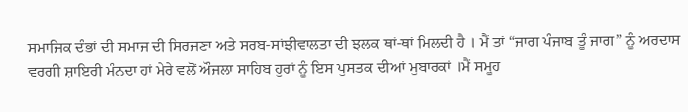ਸਮਾਜਿਕ ਦੰਭਾਂ ਦੀ ਸਮਾਜ ਦੀ ਸਿਰਜਣਾ ਅਤੇ ਸਰਬ-ਸਾਂਝੀਵਾਲਤਾ ਦੀ ਝਲਕ ਥਾਂ-ਥਾਂ ਮਿਲਦੀ ਹੈ । ਮੈਂ ਤਾਂ “ਜਾਗ ਪੰਜਾਬ ਤੂੰ ਜਾਗ” ਨੂੰ ਅਰਦਾਸ ਵਰਗੀ ਸ਼ਾਇਰੀ ਮੰਨਦਾ ਹਾਂ ਮੇਰੇ ਵਲੋਂ ਔਜਲਾ ਸਾਹਿਬ ਹੁਰਾਂ ਨੂੰ ਇਸ ਪੁਸਤਕ ਦੀਆਂ ਮੁਬਾਰਕਾਂ ।ਮੈਂ ਸਮੂਹ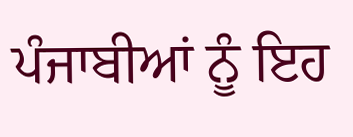ਪੰਜਾਬੀਆਂ ਨੂੰ ਇਹ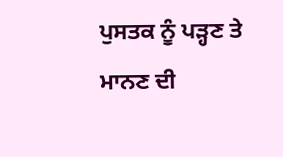ਪੁਸਤਕ ਨੂੰ ਪੜ੍ਹਣ ਤੇ ਮਾਨਣ ਦੀ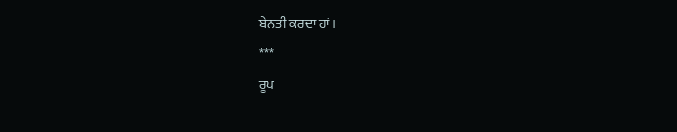ਬੇਨਤੀ ਕਰਦਾ ਹਾਂ।
***
ਰੂਪ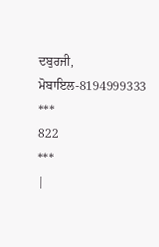ਦਬੁਰਜੀ,
ਮੋਬਾਇਲ-8194999333
***
822
***
|